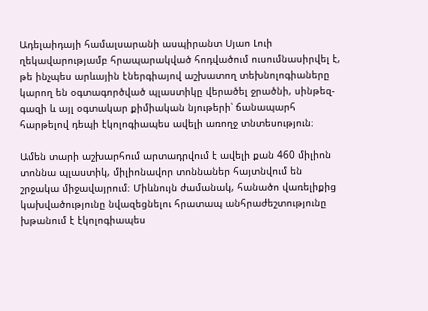Ադելաիդայի համալսարանի ասպիրանտ Սյաո Լուի ղեկավարությամբ հրապարակված հոդվածում ուսումնասիրվել է, թե ինչպես արևային էներգիայով աշխատող տեխնոլոգիաները կարող են օգտագործված պլաստիկը վերածել ջրածնի, սինթեզ-գազի և այլ օգտակար քիմիական նյութերի՝ ճանապարհ հարթելով դեպի էկոլոգիապես ավելի առողջ տնտեսություն։

Ամեն տարի աշխարհում արտադրվում է ավելի քան 460 միլիոն տոննա պլաստիկ, միլիոնավոր տոննաներ հայտնվում են շրջակա միջավայրում։ Միևնույն ժամանակ, հանածո վառելիքից կախվածությունը նվազեցնելու հրատապ անհրաժեշտությունը խթանում է էկոլոգիապես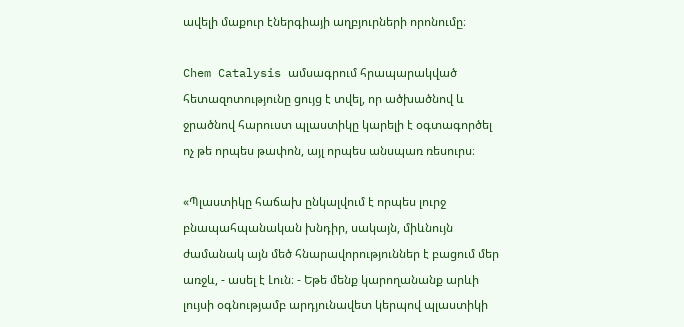ավելի մաքուր էներգիայի աղբյուրների որոնումը։

Chem Catalysis ամսագրում հրապարակված հետազոտությունը ցույց է տվել, որ ածխածնով և ջրածնով հարուստ պլաստիկը կարելի է օգտագործել ոչ թե որպես թափոն, այլ որպես անսպառ ռեսուրս։

«Պլաստիկը հաճախ ընկալվում է որպես լուրջ բնապահպանական խնդիր, սակայն, միևնույն ժամանակ այն մեծ հնարավորություններ է բացում մեր առջև, - ասել է Լուն։ - Եթե մենք կարողանանք արևի լույսի օգնությամբ արդյունավետ կերպով պլաստիկի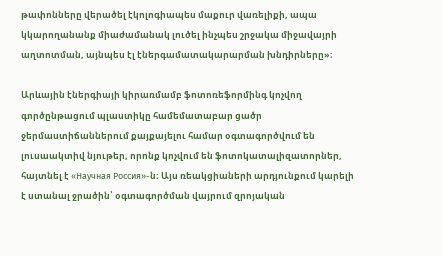թափոնները վերածել էկոլոգիապես մաքուր վառելիքի, ապա կկարողանանք միաժամանակ լուծել ինչպես շրջակա միջավայրի աղտոտման, այնպես էլ էներգամատակարարման խնդիրները»։

Արևային էներգիայի կիրառմամբ ֆոտոռեֆորմինգ կոչվող գործընթացում պլաստիկը համեմատաբար ցածր ջերմաստիճաններում քայքայելու համար օգտագործվում են լուսաակտիվ նյութեր, որոնք կոչվում են ֆոտոկատալիզատորներ, հայտնել է «Научная Россия»-ն։ Այս ռեակցիաների արդյունքում կարելի է ստանալ ջրածին՝ օգտագործման վայրում զրոյական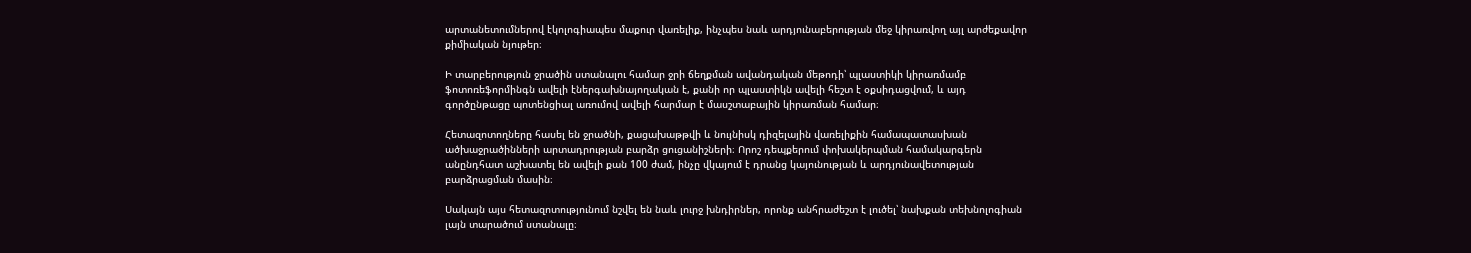արտանետումներով էկոլոգիապես մաքուր վառելիք, ինչպես նաև արդյունաբերության մեջ կիրառվող այլ արժեքավոր քիմիական նյութեր։

Ի տարբերություն ջրածին ստանալու համար ջրի ճեղքման ավանդական մեթոդի՝ պլաստիկի կիրառմամբ ֆոտոռեֆորմինգն ավելի էներգախնայողական է, քանի որ պլաստիկն ավելի հեշտ է օքսիդացվում, և այդ գործընթացը պոտենցիալ առումով ավելի հարմար է մասշտաբային կիրառման համար։

Հետազոտողները հասել են ջրածնի, քացախաթթվի և նույնիսկ դիզելային վառելիքին համապատասխան ածխաջրածինների արտադրության բարձր ցուցանիշների։ Որոշ դեպքերում փոխակերպման համակարգերն անընդհատ աշխատել են ավելի քան 100 ժամ, ինչը վկայում է դրանց կայունության և արդյունավետության բարձրացման մասին։

Սակայն այս հետազոտությունում նշվել են նաև լուրջ խնդիրներ, որոնք անհրաժեշտ է լուծել՝ նախքան տեխնոլոգիան լայն տարածում ստանալը։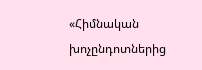«Հիմնական խոչընդոտներից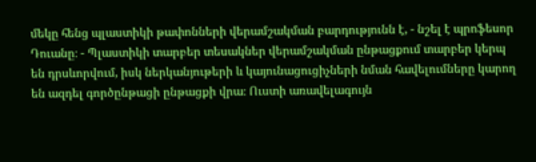մեկը հենց պլաստիկի թափոնների վերամշակման բարդությունն է, - նշել է պրոֆեսոր Դուանը։ - Պլաստիկի տարբեր տեսակներ վերամշակման ընթացքում տարբեր կերպ են դրսևորվում, իսկ ներկանյութերի և կայունացուցիչների նման հավելումները կարող են ազդել գործընթացի ընթացքի վրա։ Ուստի առավելագույն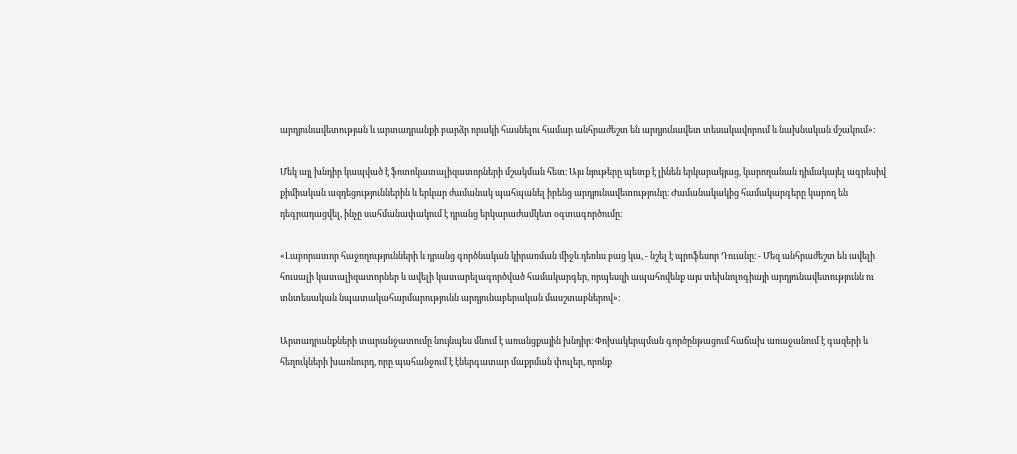արդյունավետության և արտադրանքի բարձր որակի հասնելու համար անհրաժեշտ են արդյունավետ տեսակավորում և նախնական մշակում»։

Մեկ այլ խնդիր կապված է ֆոտոկատալիզատորների մշակման հետ։ Այս նյութերը պետք է լինեն երկարակյաց, կարողանան դիմակայել ագրեսիվ քիմիական ազդեցություններին և երկար ժամանակ պահպանել իրենց արդյունավետությունը։ Ժամանակակից համակարգերը կարող են դեգրադացվել, ինչը սահմանափակում է դրանց երկարաժամկետ օգտագործումը։

«Լաբորատոր հաջողությունների և դրանց գործնական կիրառման միջև դեռևս բաց կա, - նշել է պրոֆեսոր Դուանը։ - Մեզ անհրաժեշտ են ավելի հուսալի կատալիզատորներ և ավելի կատարելագործված համակարգեր, որպեսզի ապահովենք այս տեխնոլոգիայի արդյունավետությունն ու տնտեսական նպատակահարմարությունն արդյունաբերական մասշտաբներով»։

Արտադրանքների տարանջատումը նույնպես մնում է առանցքային խնդիր։ Փոխակերպման գործընթացում հաճախ առաջանում է գազերի և հեղուկների խառնուրդ, որը պահանջում է էներգատար մաքրման փուլեր, որոնք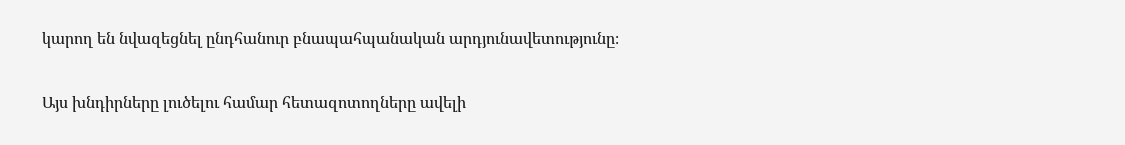կարող են նվազեցնել ընդհանուր բնապահպանական արդյունավետությունը։

Այս խնդիրները լուծելու համար հետազոտողները ավելի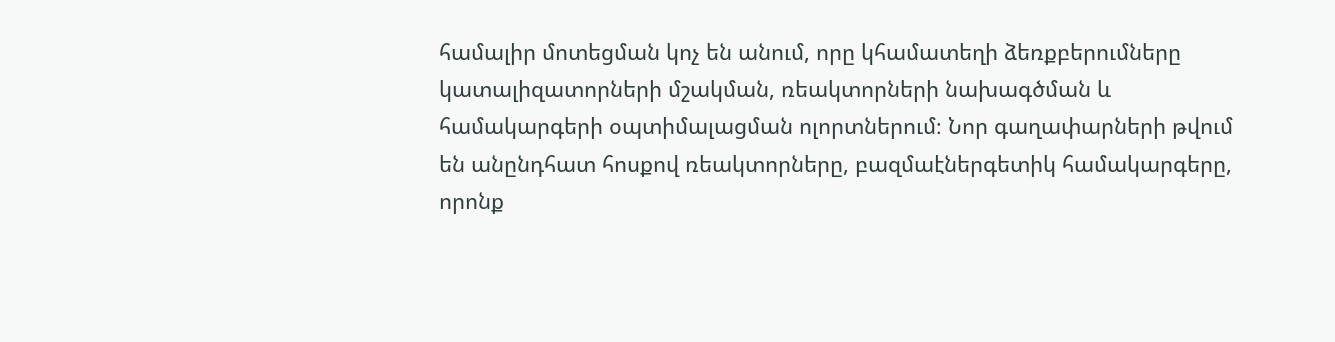համալիր մոտեցման կոչ են անում, որը կհամատեղի ձեռքբերումները կատալիզատորների մշակման, ռեակտորների նախագծման և համակարգերի օպտիմալացման ոլորտներում։ Նոր գաղափարների թվում են անընդհատ հոսքով ռեակտորները, բազմաէներգետիկ համակարգերը, որոնք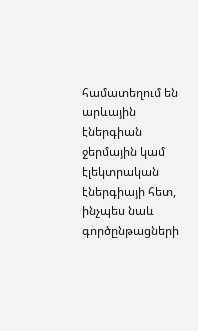համատեղում են արևային էներգիան ջերմային կամ էլեկտրական էներգիայի հետ, ինչպես նաև գործընթացների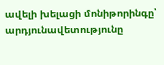ավելի խելացի մոնիթորինգը՝ արդյունավետությունը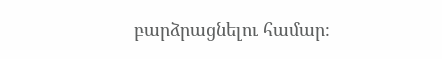բարձրացնելու համար։